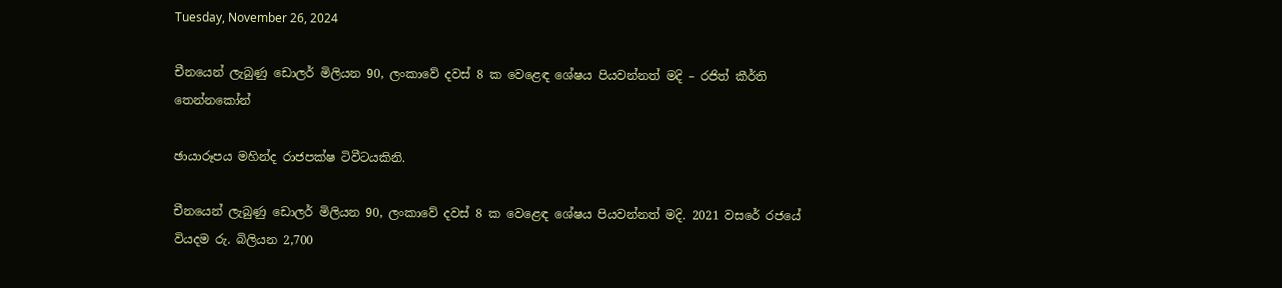Tuesday, November 26, 2024

චීනයෙන් ලැබුණු ඩොලර් මිලියන 90, ලංකාවේ දවස් 8 ක වෙළෙඳ ශේෂය පියවන්නත් මදි – රජිත් කීර්ති තෙන්නකෝන්

ඡායාරූපය මහින්ද රාජපක්ෂ ටිවීටයකිනි.

චීනයෙන් ලැබුණු ඩොලර් මිලියන 90, ලංකාවේ දවස් 8 ක වෙළෙඳ ශේෂය පියවන්නත් මදි. 2021 වසරේ රජයේ වියදම රු. බිලියන 2,700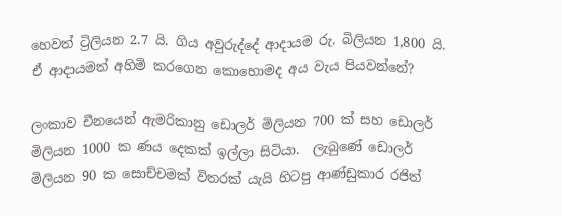හෙවත් ට්‍රිලියන 2.7 යි. ගිය අවුරුද්දේ ආදායම රු. බිලියන 1,800 යි. ඒ ආදායමත් අහිමි කරගෙන කොහොමද අය වැය පියවන්නේ?

ලංකාව චීනයෙන් ඇමරිකානු ඩොලර් මිලියන 700 ක් සහ ඩොලර්  මිලියන 1000 ක ණය දෙකක් ඉල්ලා සිටියා.  ලැබුණේ ඩොලර් මිලියන 90 ක සොච්චමක් විතරක් යැයි හිටපු ආණ්ඩුකාර රජිත්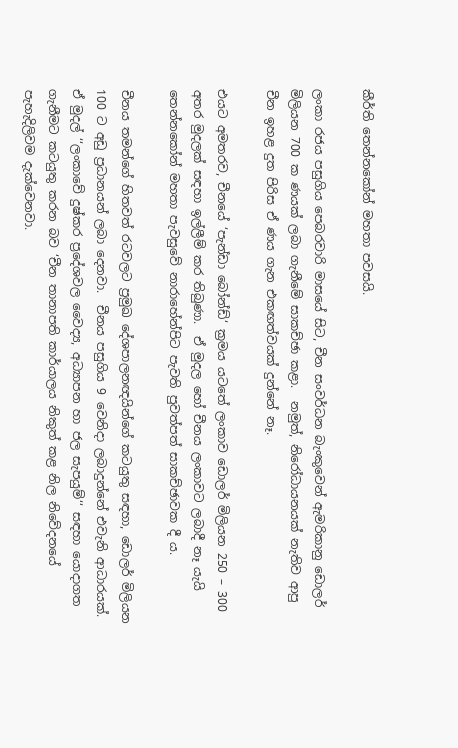කීර්ති තෙන්නකෝන් මහතා පවසයි.

ලංකා රජය පසුගිය පෙබරවාරි මාසයේ සිට, චීන සංවර්ධන බැංකුවෙන් ඇමරිකානු ඩොලර් මිලියන 700 ක ණයක් ලබා ගැනීමේ සාකච්ඡා කළා.  නමුත්, නිරෝධායනයක් නැතිව ආපු චීන ඉහළ දුත පිරිස ඒ ණය ගැන එකඟත්වයක් දුන්නේ නෑ.

එයට අමතරව, චීනයේ ‘පැන්ඩා බෝන්ඩ්‘ ක්‍රමය යටතේ ලංකාව ඩොලර් මිලියන 250 – 300 අතර මුදලක් සඳහා ඉල්ලීම් කර තිබුණා.  ඒ මුදල හෝ චීනය ලංකාවට ලබාදී නෑ යැයි තෙන්නකෝන් මහතා පැවසුවේ නාරාහේන්පිට පැවති පුවත්පත් සාකච්ඡාවක දී ය.

චීනය තමන්ගේ හිතවත් රටවලට ප්‍රමුඛ දේශපාලනඥයින්ගේ කටයුතු සඳහා, ඩොලර් මිලියන 100 ට අඩු ප්‍රධානයන් ලබා දෙනවා.  චීනය පසුගිය 9 වෙනිදා ලබාදුන්නේ එවැනි ආධාරයක්.  ඒ මුදල් ‘‘ලංකාවේ දුෂ්කර ප්‍රදේශවල වෛද්‍ය, අධ්‍යාපන හා ජල සැපයුම්‘‘ සඳහා යොදාගත ගැනීමට කටයුතු කරන බව ‘චීන තානාපති කාර්යාලය නිකුත් කළ නිල නිවේදනයේ පැහැදිලිවම දැක්වෙනවා.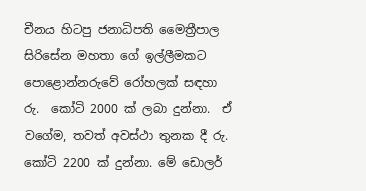චීනය හිටපු ජනාධිපති මෛත්‍රීපාල සිරිසේන මහතා ගේ ඉල්ලීමකට පොළොන්නරුවේ රෝහලක් සඳහා රු.  කෝටි 2000 ක් ලබා දුන්නා.  ඒ වගේම, තවත් අවස්ථා තුනක දී රු. කෝටි 2200 ක් දුන්නා. මේ ඩොලර්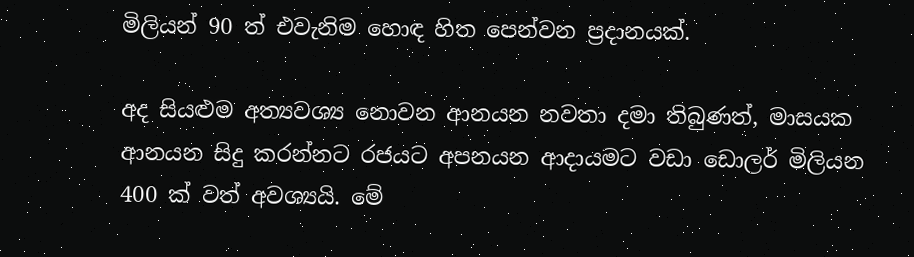මිලියන් 90 ත් එවැනිම හොඳ හිත පෙන්වන ප්‍රදානයක්.

අද සියළුම අත්‍යවශ්‍ය නොවන ආනයන නවතා දමා තිබුණත්, මාසයක ආනයන සිදු කරන්නට රජයට අපනයන ආදායමට වඩා ඩොලර් මිලියන 400 ක් වත් අවශ්‍යයි. මේ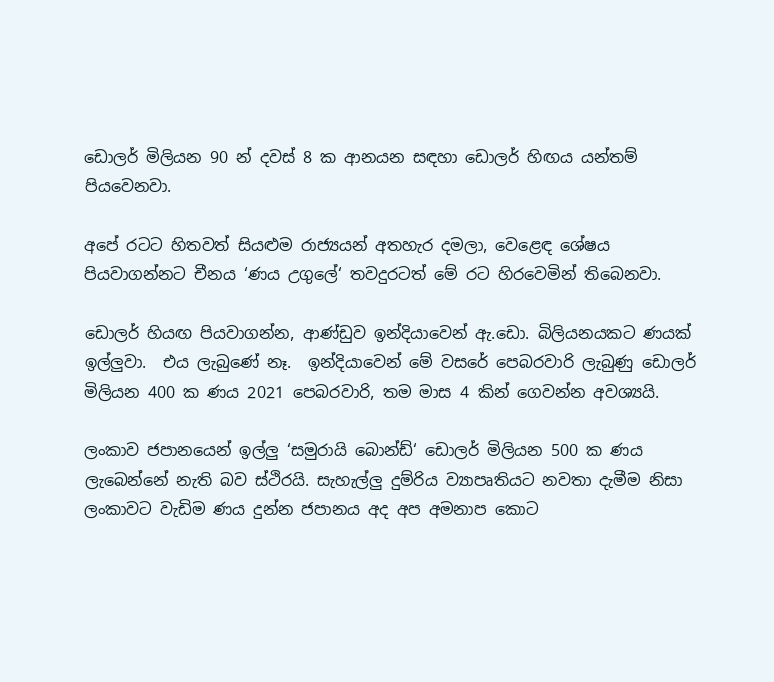ඩොලර් මිලියන 90 න් දවස් 8 ක ආනයන සඳහා ඩොලර් හිඟය යන්තම් පියවෙනවා.

අපේ රටට හිතවත් සියළුම රාජ්‍යයන් අතහැර දමලා, වෙළෙඳ ශේෂය පියවාගන්නට චීනය ‘ණය උගුලේ‘ තවදුරටත් මේ රට හිරවෙමින් තිබෙනවා.

ඩොලර් හියඟ පියවාගන්න, ආණ්ඩුව ඉන්දියාවෙන් ඇ.ඩො. බිලියනයකට ණයක් ඉල්ලුවා.  එය ලැබුණේ නෑ.  ඉන්දියාවෙන් මේ වසරේ පෙබරවාරි ලැබුණු ඩොලර් මිලියන 400 ක ණය 2021 පෙබරවාරි, තම මාස 4 කින් ගෙවන්න අවශ්‍යයි.

ලංකාව ජපානයෙන් ඉල්ලු ‘සමුරායි බොන්ඩ්‘ ඩොලර් මිලියන 500 ක ණය ලැබෙන්නේ නැති බව ස්ථිරයි. සැහැල්ලු දුම්රිය ව්‍යාපෘතියට නවතා දැමීම නිසා ලංකාවට වැඩිම ණය දුන්න ජපානය අද අප අමනාප කොට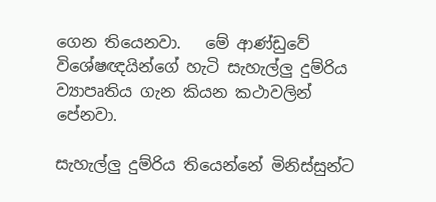ගෙන තියෙනවා.   මේ ආණ්ඩුවේ විශේෂඥයින්ගේ හැටි සැහැල්ලු දුම්රිය ව්‍යාපෘතිය ගැන කියන කථාවලින් පේනවා.

සැහැල්ලු දුම්රිය තියෙන්නේ මිනිස්සුන්ට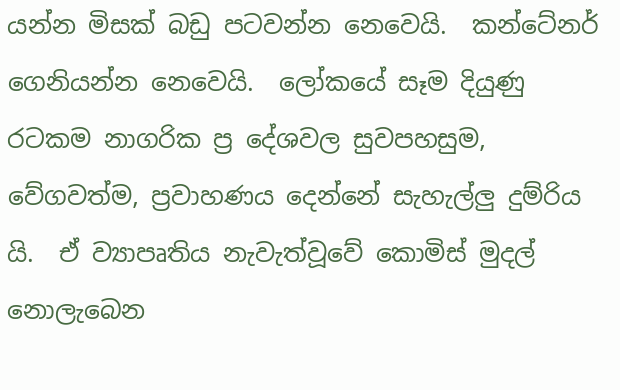යන්න මිසක් බඩු පටවන්න නෙවෙයි.  කන්ටේනර් ගෙනියන්න නෙවෙයි.  ලෝකයේ සෑම දියුණු රටකම නාගරික ප්‍ර දේශවල සුවපහසුම, වේගවත්ම, ප්‍රවාහණය දෙන්නේ සැහැල්ලු දුම්රිය යි.  ඒ ව්‍යාපෘතිය නැවැත්වූවේ කොමිස් මුදල් නොලැබෙන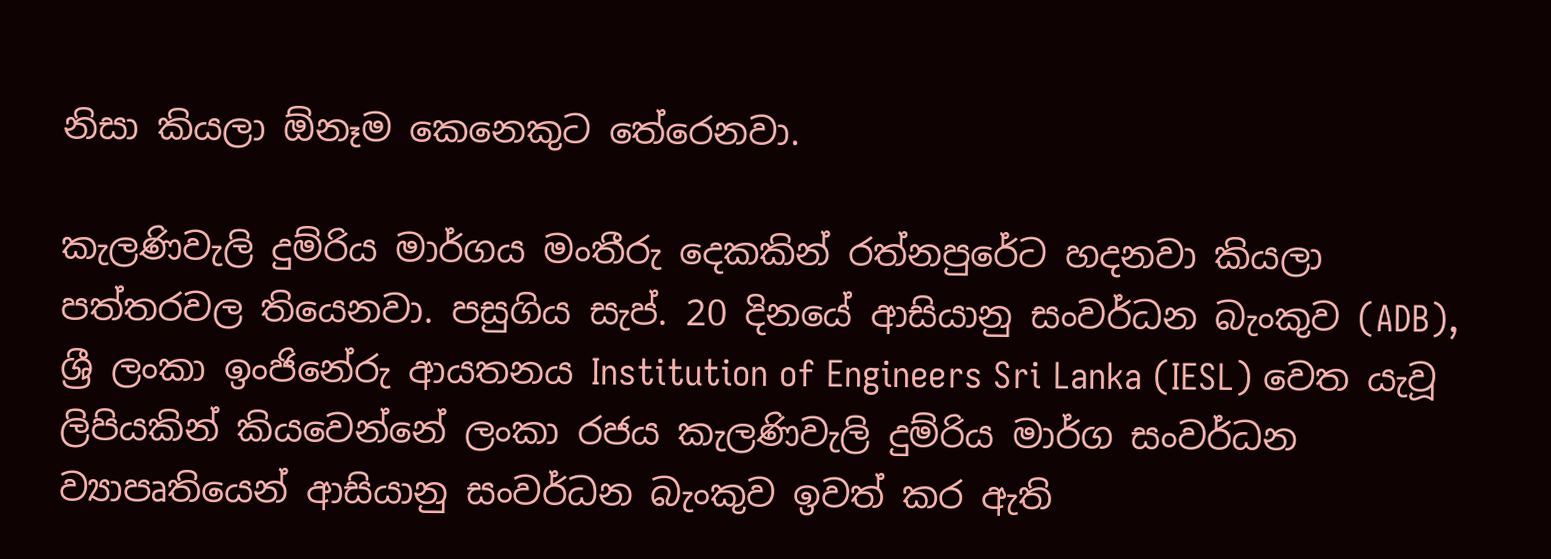නිසා කියලා ඕනෑම කෙනෙකුට තේරෙනවා.

කැලණිවැලි දුම්රිය මාර්ගය මංතීරු දෙකකින් රත්නපුරේට හදනවා කියලා පත්තරවල තියෙනවා. පසුගිය සැප්. 20 දිනයේ ආසියානු සංවර්ධන බැංකුව (ADB),  ශ්‍රී ලංකා ඉංජිනේරු ආයතනය Institution of Engineers Sri Lanka (IESL) වෙත යැවූ ලිපියකින් කියවෙන්නේ ලංකා රජය කැලණිවැලි දුම්රිය මාර්ග සංවර්ධන ව්‍යාපෘතියෙන් ආසියානු සංවර්ධන බැංකුව ඉවත් කර ඇති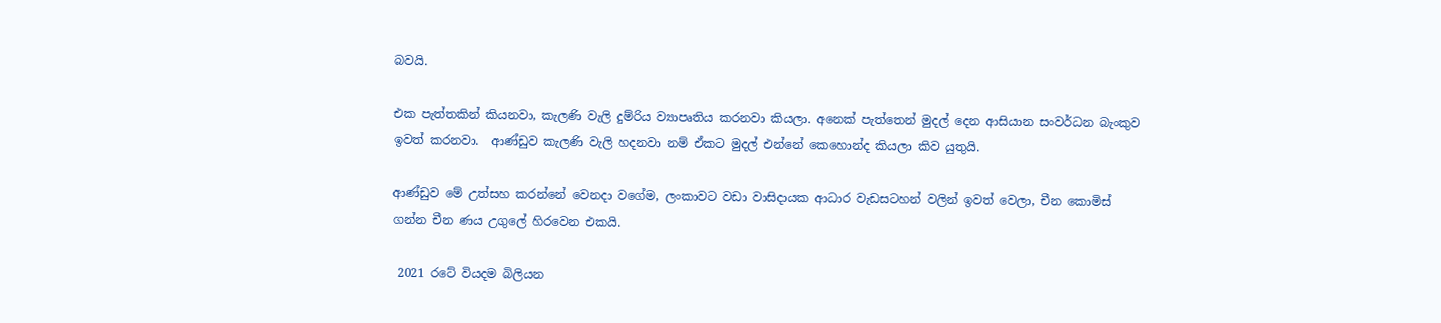බවයි.

එක පැත්තකින් කියනවා, කැලණි වැලි දුම්රිය ව්‍යාපෘතිය කරනවා කියලා. අනෙක් පැත්තෙන් මුදල් දෙන ආසියාන සංවර්ධන බැංකුව ඉවත් කරනවා.  ආණ්ඩුව කැලණි වැලි හදනවා නම් ඒකට මුදල් එන්නේ කෙහොන්ද කියලා කිව යුතුයි.

ආණ්ඩුව මේ උත්සහ කරන්නේ වෙනදා වගේම, ලංකාවට වඩා වාසිදායක ආධාර වැඩසටහන් වලින් ඉවත් වෙලා, චීන කොමිස් ගන්න චීන ණය උගුලේ හිරවෙන එකයි.

 2021 රටේ වියදම බිලියන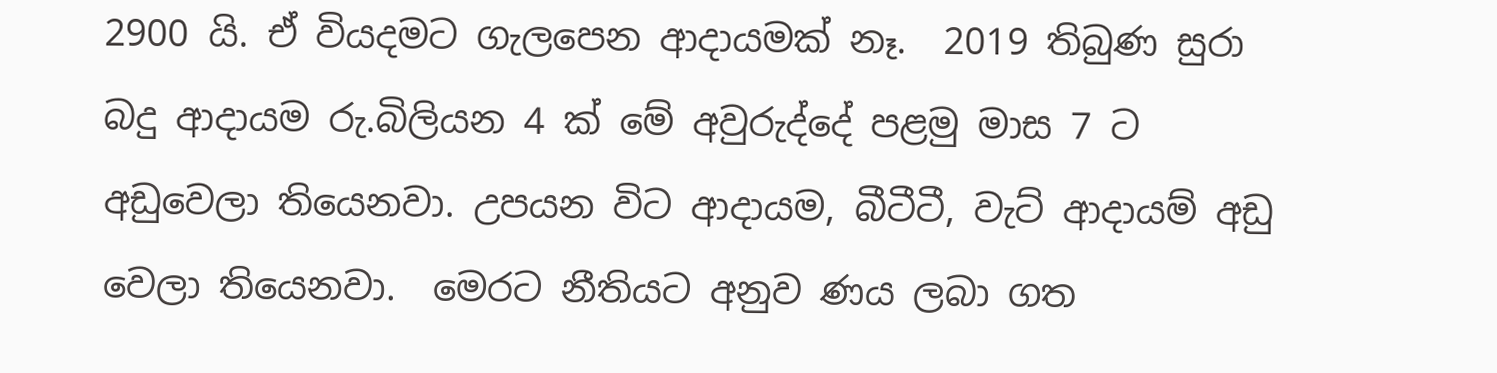2900 යි. ඒ වියදමට ගැලපෙන ආදායමක් නෑ.  2019 තිබුණ සුරා බදු ආදායම රු.බිලියන 4 ක් මේ අවුරුද්දේ පළමු මාස 7 ට අඩුවෙලා තියෙනවා. උපයන විට ආදායම, බීටීටී, වැට් ආදායම් අඩු වෙලා තියෙනවා.  මෙරට නීතියට අනුව ණය ලබා ගත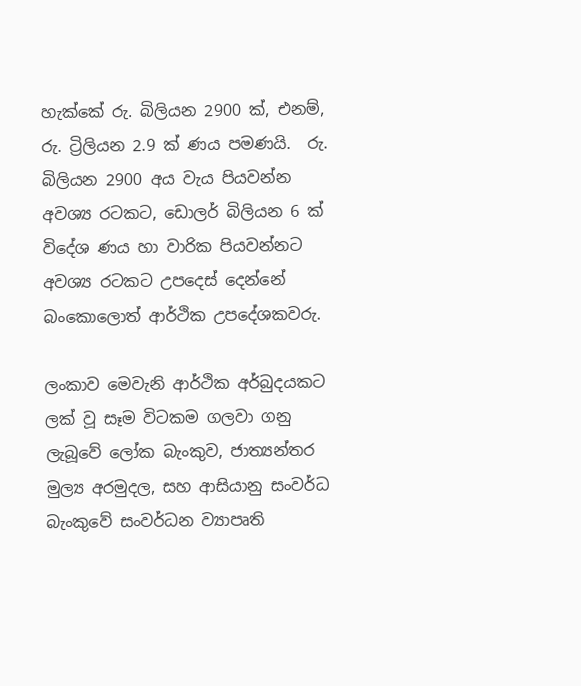හැක්කේ රු. බිලියන 2900 ක්, එනම්, රු. ට්‍රිලියන 2.9 ක් ණය පමණයි.  රු. බිලියන 2900 අය වැය පියවන්න අවශ්‍ය රටකට, ඩොලර් බිලියන 6 ක් විදේශ ණය හා වාරික පියවන්නට අවශ්‍ය රටකට උපදෙස් දෙන්නේ බංකොලොත් ආර්ථික උපදේශකවරු.

ලංකාව මෙවැනි ආර්ථික අර්බුදයකට ලක් වූ සෑම විටකම ගලවා ගනු ලැබූවේ ලෝක බැංකුව, ජාත්‍යන්තර මුල්‍ය අරමුදල, සහ ආසියානු සංවර්ධ බැංකුවේ සංවර්ධන ව්‍යාපෘති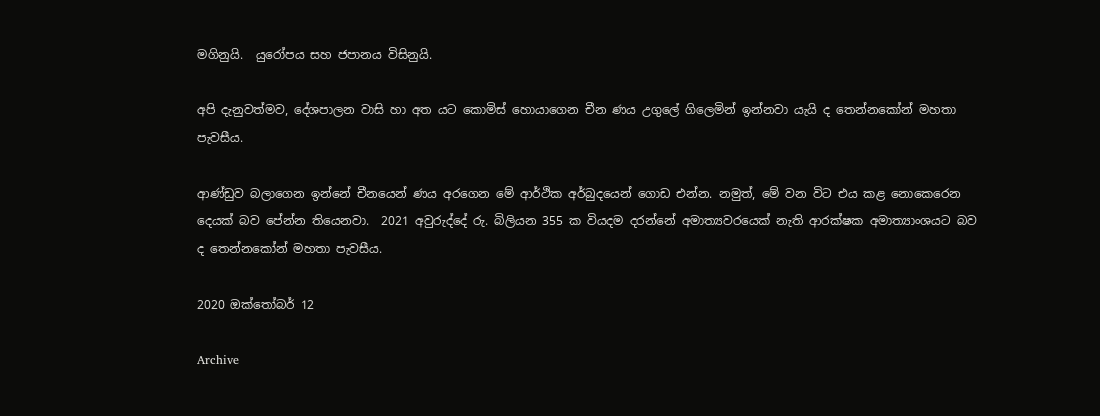මගිනුයි.  යුරෝපය සහ ජපානය විසිනුයි.

අපි දැනුවත්මව, දේශපාලන වාසි හා අත යට කොමිස් හොයාගෙන චීන ණය උගුලේ ගිලෙමින් ඉන්නවා යැයි ද තෙන්නකෝන් මහතා පැවසීය.

ආණ්ඩුව බලාගෙන ඉන්නේ චීනයෙන් ණය අරගෙන මේ ආර්ථික අර්බුදයෙන් ගොඩ එන්න. නමුත්, මේ වන විට එය කළ නොකෙරෙන දෙයක් බව පේන්න තියෙනවා.  2021 අවුරුද්දේ රු. බිලියන 355 ක වියදම දරන්නේ අමාත්‍යවරයෙක් නැති ආරක්ෂක අමාත්‍යාංශයට බව ද තෙන්නකෝන් මහතා පැවසීය.

2020 ඔක්තෝබර් 12

Archive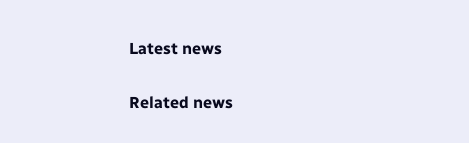Latest news

Related news